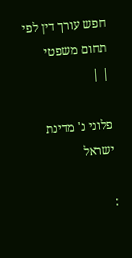חפש עורך דין לפי תחום משפטי
| |

פלוני נ' מדינת ישראל

: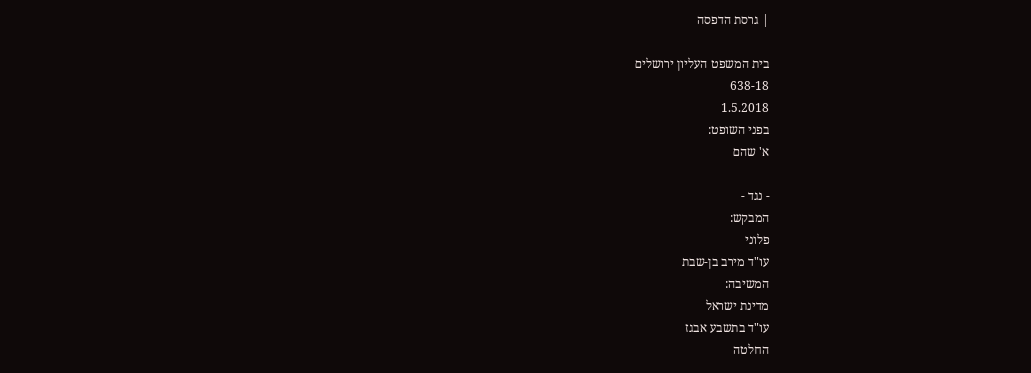| גרסת הדפסה

בית המשפט העליון ירושלים
638-18
1.5.2018
בפני השופט:
א' שהם

- נגד -
המבקש:
פלוני
עו"ד מירב בן-שבת
המשיבה:
מדינת ישראל
עו"ד בתשבע אבגז
החלטה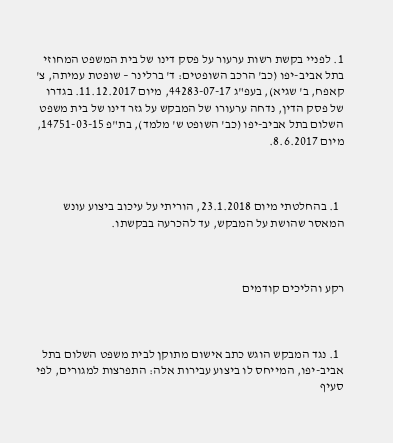1. לפניי בקשת רשות ערעור על פסק דינו של בית המשפט המחוזי בתל אביב-יפו (כב' הרכב השופטים: ד' ברלינר – שופטת עמיתה, צ' קאפח, ב' שגיא), בעפ"ג 44283-07-17, מיום 11.12.2017. בגדרו של פסק הדין, נדחה ערעורו של המבקש על גזר דינו של בית משפט השלום בתל אביב-יפו (כב' השופט ש' מלמד), בת"פ 14751-03-15, מיום 8.6.2017.



  1. בהחלטתי מיום 23.1.2018, הוריתי על עיכוב ביצוע עונש המאסר שהושת על המבקש, עד להכרעה בבקשתו.



רקע והליכים קודמים



  1. נגד המבקש הוגש כתב אישום מתוקן לבית משפט השלום בתל אביב-יפו, המייחס לו ביצוע עבירות אלה: התפרצות למגורים, לפי סעיף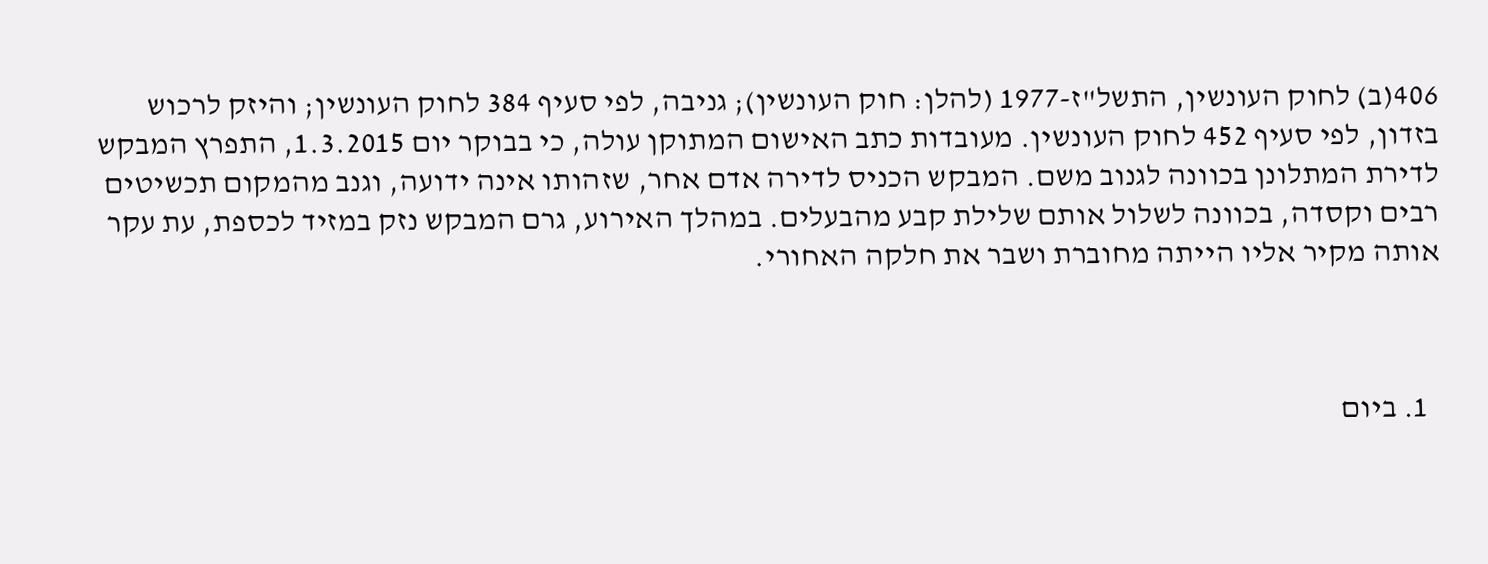406(ב) לחוק העונשין, התשל"ז-1977 (להלן: חוק העונשין); גניבה, לפי סעיף 384 לחוק העונשין; והיזק לרכוש בזדון, לפי סעיף 452 לחוק העונשין. מעובדות כתב האישום המתוקן עולה, כי בבוקר יום 1.3.2015, התפרץ המבקש לדירת המתלונן בכוונה לגנוב משם. המבקש הכניס לדירה אדם אחר, שזהותו אינה ידועה, וגנב מהמקום תכשיטים רבים וקסדה, בכוונה לשלול אותם שלילת קבע מהבעלים. במהלך האירוע, גרם המבקש נזק במזיד לכספת, עת עקר אותה מקיר אליו הייתה מחוברת ושבר את חלקה האחורי.



  1. ביום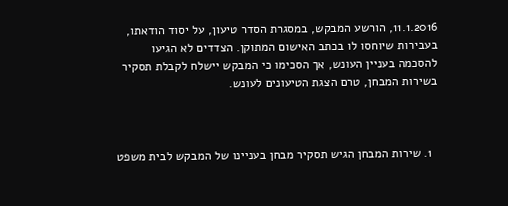11.1.2016, הורשע המבקש, במסגרת הסדר טיעון, על יסוד הודאתו, בעבירות שיוחסו לו בכתב האישום המתוקן. הצדדים לא הגיעו להסכמה בעניין העונש, אך הסכימו כי המבקש יישלח לקבלת תסקיר בשירות המבחן, טרם הצגת הטיעונים לעונש.



  1. שירות המבחן הגיש תסקיר מבחן בעניינו של המבקש לבית משפט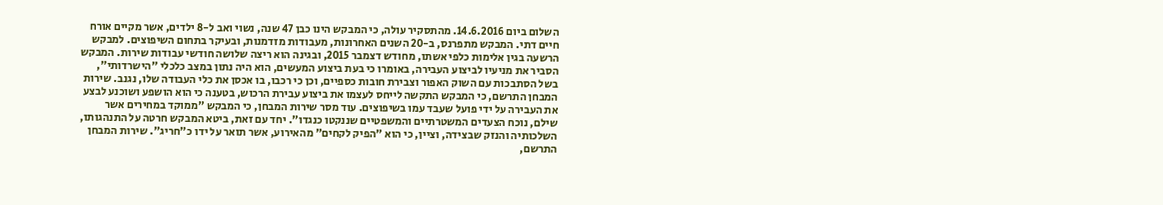השלום ביום 14.6.2016. מהתסקיר עולה, כי המבקש הינו כבן 47 שנה, נשוי ואב ל-8 ילדים, אשר מקיים אורח חיים דתי. המבקש מתפרנס, ב-20 השנים האחרונות, מעבודות מזדמנות, ובעיקר בתחום השיפוצים. למבקש הרשעה בגין אלימות כלפי אשתו, מחודש דצמבר 2015, ובגינה הוא ריצה שלושה חודשי עבודות שירות. המבקש הסביר את מניעיו לביצוע העבירה, באומרו כי בעת ביצוע המעשים, הוא היה נתון במצב כלכלי "הישרדותי", בשל הסתבכות עם השוק האפור וצבירת חובות כספיים, וכן כי רכבו, בו אכסן את כלי העבודה שלו, נגנב. שירות המבחן התרשם, כי המבקש התקשה לייחס לעצמו את ביצוע עבירת הרכוש, בטענה כי הוא הושפע ושוכנע לבצע את העבירה על ידי פועל שעבד עמו בשיפוצים. עוד מסר שירות המבחן, כי המבקש "ממוקד במחירים אשר שילם, נוכח הצעדים המשטרתיים והמשפטיים שננקטו כנגדו". יחד עם זאת, ביטא המבקש חרטה על התנהגותו, השלכותיה והנזק שבצידה, וציין, כי הוא "הפיק לקחים" מהאירוע, אשר תואר על ידו כ"חריג". שירות המבחן התרשם,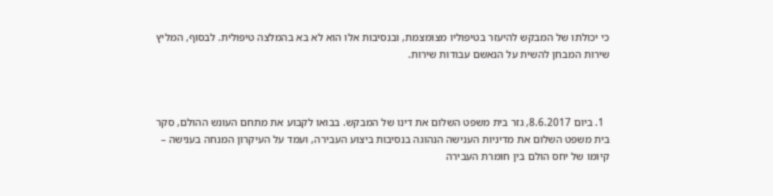כי יכולתו של המבקש להיעזר בטיפוליו מצומצמת, ובנסיבות אלו הוא לא בא בהמלצה טיפולית. לבסוף, המליץ שירות המבחן להשית על הנאשם עבודות שירות.



  1. ביום 8.6.2017, גזר בית משפט השלום את דינו של המבקש. בבואו לקבוע את מתחם העונש ההולם, סקר בית משפט השלום את מדיניות הענישה הנהוגה בנסיבות ביצוע העבירה, ועמד על העיקרון המנחה בענישה – קיומו של יחס הולם בין חומרת העבירה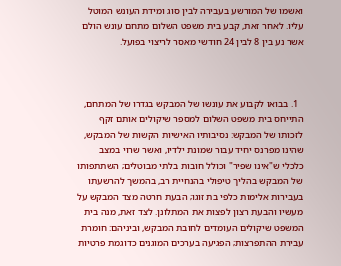ואשמו של המורשע בעבירה לבין סוג ומידת העונש המוטל עליו. לאחר זאת, קבע בית משפט השלום מתחם עונש הולם אשר נע בין 8 לבין 24 חודשי מאסר לריצוי בפועל.



  1. בבואו לקבוע את עונשו של המבקש בגדרו של המתחם, התייחס בית משפט השלום למספר שיקולים אותם זקף לזכותו של המבקש: נסיבותיו האישיות הקשות של המבקש, שהינו מפרנס יחיד עבור שמונת ילדיו, ואשר שרוי במצב כלכלי ש"אינו שפיר" וכולל חובות בלתי מבוטלים; השתתפותו של המבקש בהליך טיפולי בהנחיית רב, בהמשך להרשעתו בעבירות אלימות כלפי בת זוגו; הבעת חרטה מצד המבקש על מעשיו והבעת רצון לפצות את המתלונן. לצד זאת, מנה בית המשפט שיקולים העומדים לחובת המבקש, וביניהם: חומרת עבירת ההתפרצות; הפגיעה בערכים המוגנים כדוגמת פרטיות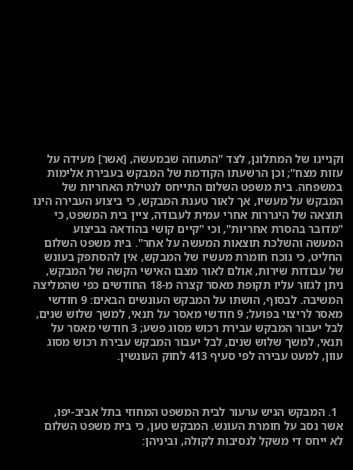וקניינו של המתלונן, לצד "התעוזה שבמעשה, [אשר] מעידה על עזות מצח"; וכן הרשעתו הקודמת של המבקש בעבירת אלימות במשפחה. בית משפט השלום התייחס לנטילת האחריות של המבקש על מעשיו, אך לאור טענת המבקש, כי ביצוע העבירה הינו תוצאה של היגררות אחרי עמית לעבודה, ציין בית המשפט, כי "מדובר בהסרת אחריות", וכי "קיים קושי בהודאה בביצוע המעשה והשלכת תוצאות המעשה על אחר". בית משפט השלום החליט, כי נוכח חומרת מעשיו של המבקש, אין להסתפק בעונש של עבודות שירות, אולם לאור מצבו האישי הקשה של המבקש, ניתן לגזור עליו תקופת מאסר קצרה מ-18 החודשים כפי שהמליצה המשיבה. לבסוף, הושתו על המבקש העונשים הבאים: 9 חודשי מאסר לריצוי בפועל; 9 חודשי מאסר על תנאי, למשך שלוש שנים, לבל יעבור המבקש עבירת רכוש מסוג פשע; 3 חודשי מאסר על תנאי, למשך שלוש שנים, לבל יעבור המבקש עבירת רכוש מסוג עוון, למעט עבירה לפי סעיף 413 לחוק העונשין.



  1. המבקש הגיש ערעור לבית המשפט המחוזי בתל אביב-יפו, אשר נסב על חומרת העונש. המבקש טען, כי בית משפט השלום לא ייחס די משקל לנסיבות לקולה, וביניהן: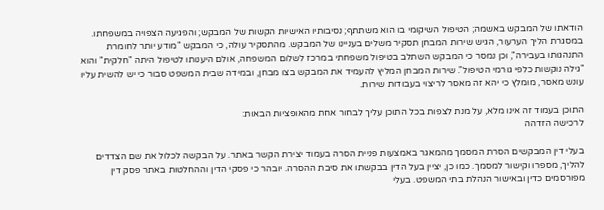הודאתו של המבקש באשמה; הטיפול השיקומי בו הוא משתתף; נסיבותיו האישיות הקשות של המבקש; והפגיעה הצפויה במשפחתו. במסגרת הליך הערעור, הגיש שירות המבחן תסקיר משלים בעניינו של המבקש. מהתסקיר עולה, כי המבקש "מודע יותר לחומרת התנהגותו בעבירה", וכן נמסר כי המבקש השתלב בטיפול משפחתי במרכז לשלום המשפחה, אולם היענותו לטיפול היתה "חלקית" והוא "גילה נוקשות כלפי גורמי הטיפול". שירות המבחן המליץ להעמיד את המבקש בצו מבחן, ובמידה שבית המשפט סבור כי יש להשית עליו עונש מאסר, מומלץ כי יהא זה מאסר לריצוי בעבודות שירות.

התוכן בעמוד זה אינו מלא, על מנת לצפות בכל התוכן עליך לבחור אחת מהאופציות הבאות:
לרכישה הזדהה

בעלי דין המבקשים הסרת המסמך מהמאגר באמצעות פניית הסרה בעמוד יצירת הקשר באתר. על הבקשה לכלול את שם הצדדים להליך, מספרו וקישור למסמך. כמו כן, יציין בעל הדין בבקשתו את סיבת ההסרה. יובהר כי פסקי הדין וההחלטות באתר פסק דין מפורסמים כדין ובאישור הנהלת בתי המשפט. בעלי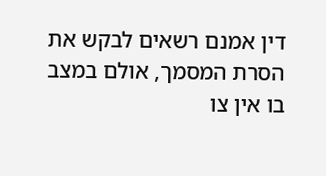דין אמנם רשאים לבקש את הסרת המסמך, אולם במצב בו אין צו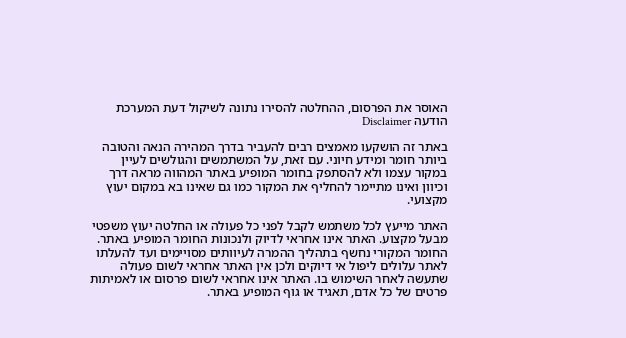האוסר את הפרסום, ההחלטה להסירו נתונה לשיקול דעת המערכת
הודעה Disclaimer

באתר זה הושקעו מאמצים רבים להעביר בדרך המהירה הנאה והטובה ביותר חומר ומידע חיוני. עם זאת, על המשתמשים והגולשים לעיין במקור עצמו ולא להסתפק בחומר המופיע באתר המהווה מראה דרך וכיוון ואינו מתיימר להחליף את המקור כמו גם שאינו בא במקום יעוץ מקצועי.

האתר מייעץ לכל משתמש לקבל לפני כל פעולה או החלטה יעוץ משפטי מבעל מקצוע. האתר אינו אחראי לדיוק ולנכונות החומר המופיע באתר. החומר המקורי נחשף בתהליך ההמרה לעיוותים מסויימים ועד להעלתו לאתר עלולים ליפול אי דיוקים ולכן אין האתר אחראי לשום פעולה שתעשה לאחר השימוש בו. האתר אינו אחראי לשום פרסום או לאמיתות פרטים של כל אדם, תאגיד או גוף המופיע באתר.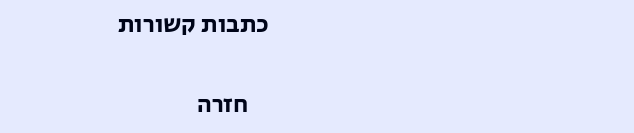כתבות קשורות

    חזרה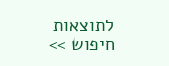לתוצאות חיפוש >>